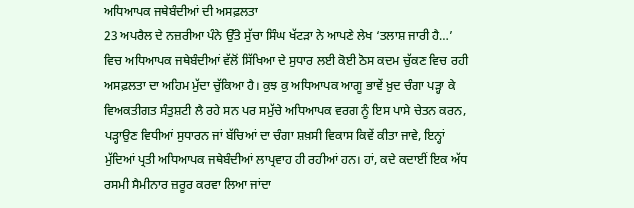ਅਧਿਆਪਕ ਜਥੇਬੰਦੀਆਂ ਦੀ ਅਸਫ਼ਲਤਾ
23 ਅਪਰੈਲ ਦੇ ਨਜ਼ਰੀਆ ਪੰਨੇ ਉੱਤੇ ਸੁੱਚਾ ਸਿੰਘ ਖੱਟੜਾ ਨੇ ਆਪਣੇ ਲੇਖ ‘ਤਲਾਸ਼ ਜਾਰੀ ਹੈ…’ ਵਿਚ ਅਧਿਆਪਕ ਜਥੇਬੰਦੀਆਂ ਵੱਲੋਂ ਸਿੱਖਿਆ ਦੇ ਸੁਧਾਰ ਲਈ ਕੋਈ ਠੋਸ ਕਦਮ ਚੁੱਕਣ ਵਿਚ ਰਹੀ ਅਸਫ਼ਲਤਾ ਦਾ ਅਹਿਮ ਮੁੱਦਾ ਚੁੱਕਿਆ ਹੈ। ਕੁਝ ਕੁ ਅਧਿਆਪਕ ਆਗੂ ਭਾਵੇਂ ਖ਼ੁਦ ਚੰਗਾ ਪੜ੍ਹਾ ਕੇ ਵਿਅਕਤੀਗਤ ਸੰਤੁਸ਼ਟੀ ਲੈ ਰਹੇ ਸਨ ਪਰ ਸਮੁੱਚੇ ਅਧਿਆਪਕ ਵਰਗ ਨੂੰ ਇਸ ਪਾਸੇ ਚੇਤਨ ਕਰਨ, ਪੜ੍ਹਾਉਣ ਵਿਧੀਆਂ ਸੁਧਾਰਨ ਜਾਂ ਬੱਚਿਆਂ ਦਾ ਚੰਗਾ ਸ਼ਖ਼ਸੀ ਵਿਕਾਸ ਕਿਵੇਂ ਕੀਤਾ ਜਾਵੇ, ਇਨ੍ਹਾਂ ਮੁੱਦਿਆਂ ਪ੍ਰਤੀ ਅਧਿਆਪਕ ਜਥੇਬੰਦੀਆਂ ਲਾਪ੍ਰਵਾਹ ਹੀ ਰਹੀਆਂ ਹਨ। ਹਾਂ, ਕਦੇ ਕਦਾਈਂ ਇਕ ਅੱਧ ਰਸਮੀ ਸੈਮੀਨਾਰ ਜ਼ਰੂਰ ਕਰਵਾ ਲਿਆ ਜਾਂਦਾ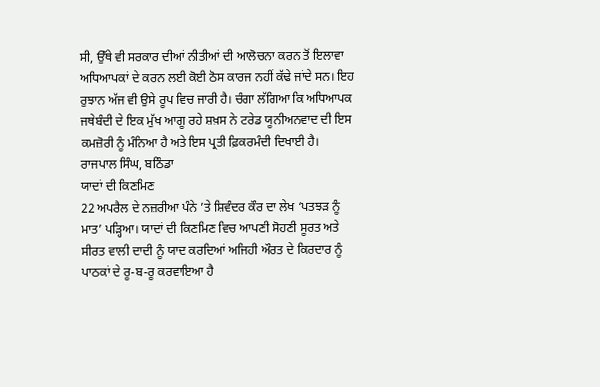ਸੀ, ਉੱਥੇ ਵੀ ਸਰਕਾਰ ਦੀਆਂ ਨੀਤੀਆਂ ਦੀ ਆਲੋਚਨਾ ਕਰਨ ਤੋਂ ਇਲਾਵਾ ਅਧਿਆਪਕਾਂ ਦੇ ਕਰਨ ਲਈ ਕੋਈ ਠੋਸ ਕਾਰਜ ਨਹੀਂ ਕੱਢੇ ਜਾਂਦੇ ਸਨ। ਇਹ ਰੁਝਾਨ ਅੱਜ ਵੀ ਉਸੇ ਰੂਪ ਵਿਚ ਜਾਰੀ ਹੈ। ਚੰਗਾ ਲੱਗਿਆ ਕਿ ਅਧਿਆਪਕ ਜਥੇਬੰਦੀ ਦੇ ਇਕ ਮੁੱਖ ਆਗੂ ਰਹੇ ਸ਼ਖ਼ਸ ਨੇ ਟਰੇਡ ਯੂਨੀਅਨਵਾਦ ਦੀ ਇਸ ਕਮਜ਼ੋਰੀ ਨੂੰ ਮੰਨਿਆ ਹੈ ਅਤੇ ਇਸ ਪ੍ਰਤੀ ਫ਼ਿਕਰਮੰਦੀ ਦਿਖਾਈ ਹੈ।
ਰਾਜਪਾਲ ਸਿੰਘ, ਬਠਿੰਡਾ
ਯਾਦਾਂ ਦੀ ਕਿਣਮਿਣ
22 ਅਪਰੈਲ ਦੇ ਨਜ਼ਰੀਆ ਪੰਨੇ ’ਤੇ ਸ਼ਿਵੰਦਰ ਕੌਰ ਦਾ ਲੇਖ ‘ਪਤਝੜ ਨੂੰ ਮਾਤ’ ਪੜ੍ਹਿਆ। ਯਾਦਾਂ ਦੀ ਕਿਣਮਿਣ ਵਿਚ ਆਪਣੀ ਸੋਹਣੀ ਸੂਰਤ ਅਤੇ ਸੀਰਤ ਵਾਲੀ ਦਾਦੀ ਨੂੰ ਯਾਦ ਕਰਦਿਆਂ ਅਜਿਹੀ ਔਰਤ ਦੇ ਕਿਰਦਾਰ ਨੂੰ ਪਾਠਕਾਂ ਦੇ ਰੂ-ਬ-ਰੂ ਕਰਵਾਇਆ ਹੈ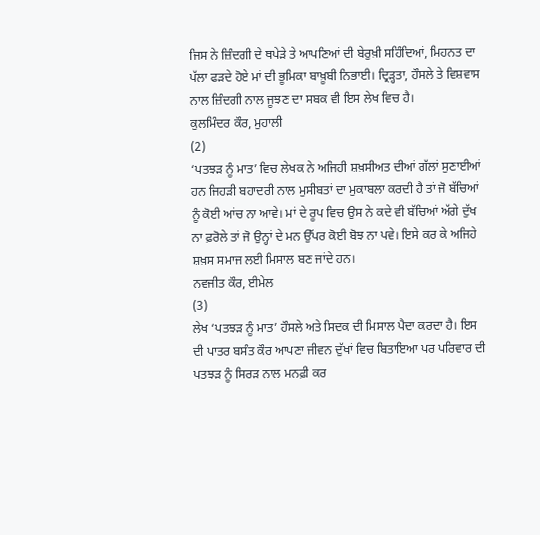ਜਿਸ ਨੇ ਜ਼ਿੰਦਗੀ ਦੇ ਥਪੇੜੇ ਤੇ ਆਪਣਿਆਂ ਦੀ ਬੇਰੁਖ਼ੀ ਸਹਿੰਦਿਆਂ, ਮਿਹਨਤ ਦਾ ਪੱਲਾ ਫੜਦੇ ਹੋਏ ਮਾਂ ਦੀ ਭੂਮਿਕਾ ਬਾਖ਼ੂਬੀ ਨਿਭਾਈ। ਦ੍ਰਿੜ੍ਹਤਾ, ਹੌਸਲੇ ਤੇ ਵਿਸ਼ਵਾਸ ਨਾਲ ਜ਼ਿੰਦਗੀ ਨਾਲ ਜੂਝਣ ਦਾ ਸਬਕ ਵੀ ਇਸ ਲੇਖ ਵਿਚ ਹੈ।
ਕੁਲਮਿੰਦਰ ਕੌਰ, ਮੁਹਾਲੀ
(2)
‘ਪਤਝੜ ਨੂੰ ਮਾਤ’ ਵਿਚ ਲੇਖਕ ਨੇ ਅਜਿਹੀ ਸ਼ਖ਼ਸੀਅਤ ਦੀਆਂ ਗੱਲਾਂ ਸੁਣਾਈਆਂ ਹਨ ਜਿਹੜੀ ਬਹਾਦਰੀ ਨਾਲ ਮੁਸੀਬਤਾਂ ਦਾ ਮੁਕਾਬਲਾ ਕਰਦੀ ਹੈ ਤਾਂ ਜੋ ਬੱਚਿਆਂ ਨੂੰ ਕੋਈ ਆਂਚ ਨਾ ਆਵੇ। ਮਾਂ ਦੇ ਰੂਪ ਵਿਚ ਉਸ ਨੇ ਕਦੇ ਵੀ ਬੱਚਿਆਂ ਅੱਗੇ ਦੁੱਖ ਨਾ ਫ਼ਰੋਲੇ ਤਾਂ ਜੋ ਉਨ੍ਹਾਂ ਦੇ ਮਨ ਉੱਪਰ ਕੋਈ ਬੋਝ ਨਾ ਪਵੇ। ਇਸੇ ਕਰ ਕੇ ਅਜਿਹੇ ਸ਼ਖ਼ਸ ਸਮਾਜ ਲਈ ਮਿਸਾਲ ਬਣ ਜਾਂਦੇ ਹਨ।
ਨਵਜੀਤ ਕੌਰ, ਈਮੇਲ
(3)
ਲੇਖ ‘ਪਤਝੜ ਨੂੰ ਮਾਤ’ ਹੌਸਲੇ ਅਤੇ ਸਿਦਕ ਦੀ ਮਿਸਾਲ ਪੈਦਾ ਕਰਦਾ ਹੈ। ਇਸ ਦੀ ਪਾਤਰ ਬਸੰਤ ਕੌਰ ਆਪਣਾ ਜੀਵਨ ਦੁੱਖਾਂ ਵਿਚ ਬਿਤਾਇਆ ਪਰ ਪਰਿਵਾਰ ਦੀ ਪਤਝੜ ਨੂੰ ਸਿਰੜ ਨਾਲ ਮਨਫ਼ੀ ਕਰ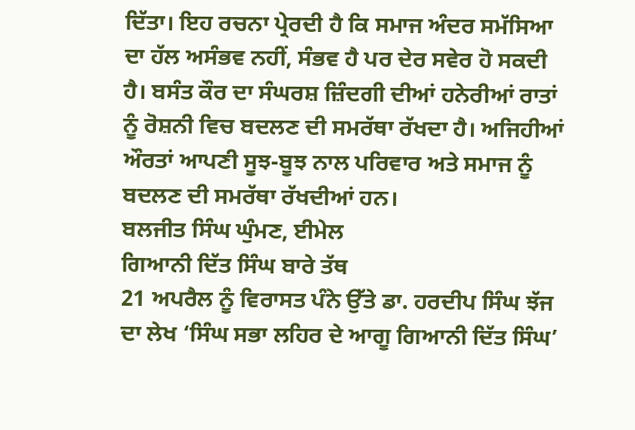ਦਿੱਤਾ। ਇਹ ਰਚਨਾ ਪ੍ਰੇਰਦੀ ਹੈ ਕਿ ਸਮਾਜ ਅੰਦਰ ਸਮੱਸਿਆ ਦਾ ਹੱਲ ਅਸੰਭਵ ਨਹੀਂ, ਸੰਭਵ ਹੈ ਪਰ ਦੇਰ ਸਵੇਰ ਹੋ ਸਕਦੀ ਹੈ। ਬਸੰਤ ਕੌਰ ਦਾ ਸੰਘਰਸ਼ ਜ਼ਿੰਦਗੀ ਦੀਆਂ ਹਨੇਰੀਆਂ ਰਾਤਾਂ ਨੂੰ ਰੋਸ਼ਨੀ ਵਿਚ ਬਦਲਣ ਦੀ ਸਮਰੱਥਾ ਰੱਖਦਾ ਹੈ। ਅਜਿਹੀਆਂ ਔਰਤਾਂ ਆਪਣੀ ਸੂਝ-ਬੂਝ ਨਾਲ ਪਰਿਵਾਰ ਅਤੇ ਸਮਾਜ ਨੂੰ ਬਦਲਣ ਦੀ ਸਮਰੱਥਾ ਰੱਖਦੀਆਂ ਹਨ।
ਬਲਜੀਤ ਸਿੰਘ ਘੁੰਮਣ, ਈਮੇਲ
ਗਿਆਨੀ ਦਿੱਤ ਸਿੰਘ ਬਾਰੇ ਤੱਥ
21 ਅਪਰੈਲ ਨੂੰ ਵਿਰਾਸਤ ਪੰਨੇ ਉੱਤੇ ਡਾ. ਹਰਦੀਪ ਸਿੰਘ ਝੱਜ ਦਾ ਲੇਖ ‘ਸਿੰਘ ਸਭਾ ਲਹਿਰ ਦੇ ਆਗੂ ਗਿਆਨੀ ਦਿੱਤ ਸਿੰਘ’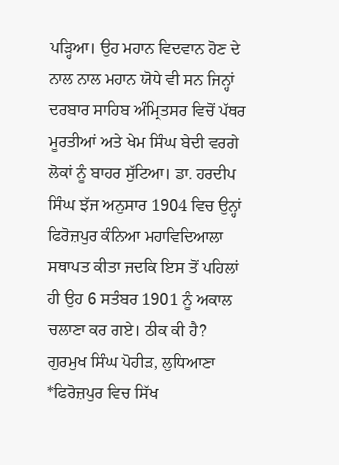ਪੜ੍ਹਿਆ। ਉਹ ਮਹਾਨ ਵਿਦਵਾਨ ਹੋਣ ਦੇ ਨਾਲ ਨਾਲ ਮਹਾਨ ਯੋਧੇ ਵੀ ਸਨ ਜਿਨ੍ਹਾਂ ਦਰਬਾਰ ਸਾਹਿਬ ਅੰਮ੍ਰਿਤਸਰ ਵਿਚੋਂ ਪੱਥਰ ਮੂਰਤੀਆਂ ਅਤੇ ਖੇਮ ਸਿੰਘ ਬੇਦੀ ਵਰਗੇ ਲੋਕਾਂ ਨੂੰ ਬਾਹਰ ਸੁੱਟਿਆ। ਡਾ. ਹਰਦੀਪ ਸਿੰਘ ਝੱਜ ਅਨੁਸਾਰ 1904 ਵਿਚ ਉਨ੍ਹਾਂ ਫਿਰੋਜ਼ਪੁਰ ਕੰਨਿਆ ਮਹਾਵਿਦਿਆਲਾ ਸਥਾਪਤ ਕੀਤਾ ਜਦਕਿ ਇਸ ਤੋਂ ਪਹਿਲਾਂ ਹੀ ਉਹ 6 ਸਤੰਬਰ 1901 ਨੂੰ ਅਕਾਲ ਚਲਾਣਾ ਕਰ ਗਏ। ਠੀਕ ਕੀ ਹੈ?
ਗੁਰਮੁਖ ਸਿੰਘ ਪੋਹੀੜ, ਲੁਧਿਆਣਾ
*ਫਿਰੋਜ਼ਪੁਰ ਵਿਚ ਸਿੱਖ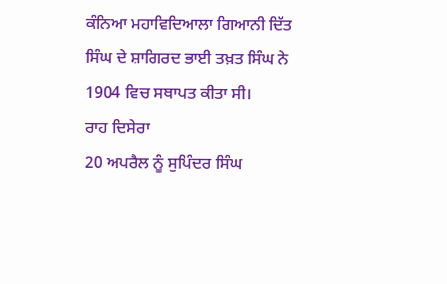ਕੰਨਿਆ ਮਹਾਵਿਦਿਆਲਾ ਗਿਆਨੀ ਦਿੱਤ ਸਿੰਘ ਦੇ ਸ਼ਾਗਿਰਦ ਭਾਈ ਤਖ਼ਤ ਸਿੰਘ ਨੇ 1904 ਵਿਚ ਸਥਾਪਤ ਕੀਤਾ ਸੀ।
ਰਾਹ ਦਿਸੇਰਾ
20 ਅਪਰੈਲ ਨੂੰ ਸੁਪਿੰਦਰ ਸਿੰਘ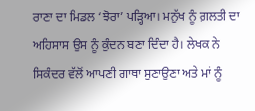ਰਾਣਾ ਦਾ ਮਿਡਲ ‘ਝੋਰਾ’ ਪੜ੍ਹਿਆ। ਮਨੁੱਖ ਨੂੰ ਗ਼ਲਤੀ ਦਾ ਅਹਿਸਾਸ ਉਸ ਨੂੰ ਕੁੰਦਨ ਬਣਾ ਦਿੰਦਾ ਹੈ। ਲੇਖਕ ਨੇ ਸਿਕੰਦਰ ਵੱਲੋਂ ਆਪਣੀ ਗਾਥਾ ਸੁਣਾਉਣਾ ਅਤੇ ਮਾਂ ਨੂੰ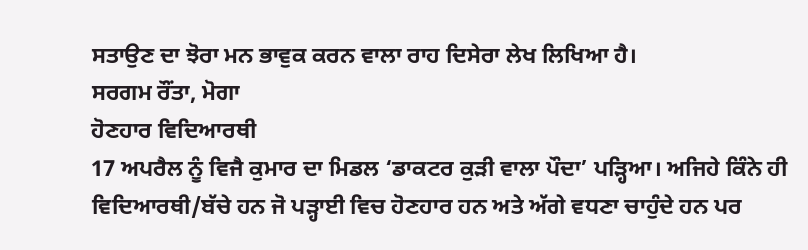ਸਤਾਉਣ ਦਾ ਝੋਰਾ ਮਨ ਭਾਵੁਕ ਕਰਨ ਵਾਲਾ ਰਾਹ ਦਿਸੇਰਾ ਲੇਖ ਲਿਖਿਆ ਹੈ।
ਸਰਗਮ ਰੌਂਤਾ, ਮੋਗਾ
ਹੋਣਹਾਰ ਵਿਦਿਆਰਥੀ
17 ਅਪਰੈਲ ਨੂੰ ਵਿਜੈ ਕੁਮਾਰ ਦਾ ਮਿਡਲ ‘ਡਾਕਟਰ ਕੁੜੀ ਵਾਲਾ ਪੌਦਾ’ ਪੜ੍ਹਿਆ। ਅਜਿਹੇ ਕਿੰਨੇ ਹੀ ਵਿਦਿਆਰਥੀ/ਬੱਚੇ ਹਨ ਜੋ ਪੜ੍ਹਾਈ ਵਿਚ ਹੋਣਹਾਰ ਹਨ ਅਤੇ ਅੱਗੇ ਵਧਣਾ ਚਾਹੁੰਦੇ ਹਨ ਪਰ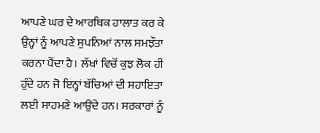ਆਪਣੇ ਘਰ ਦੇ ਆਰਥਿਕ ਹਾਲਾਤ ਕਰ ਕੇ ਉਨ੍ਹਾਂ ਨੂੰ ਆਪਣੇ ਸੁਪਨਿਆਂ ਨਾਲ ਸਮਝੌਤਾ ਕਰਨਾ ਪੈਂਦਾ ਹੈ। ਲੱਖਾਂ ਵਿਚੋਂ ਕੁਝ ਲੋਕ ਹੀ ਹੁੰਦੇ ਹਨ ਜੋ ਇਨ੍ਹਾਂ ਬੱਚਿਆਂ ਦੀ ਸਹਾਇਤਾ ਲਈ ਸਾਹਮਣੇ ਆਉਂਦੇ ਹਨ। ਸਰਕਾਰਾਂ ਨੂੰ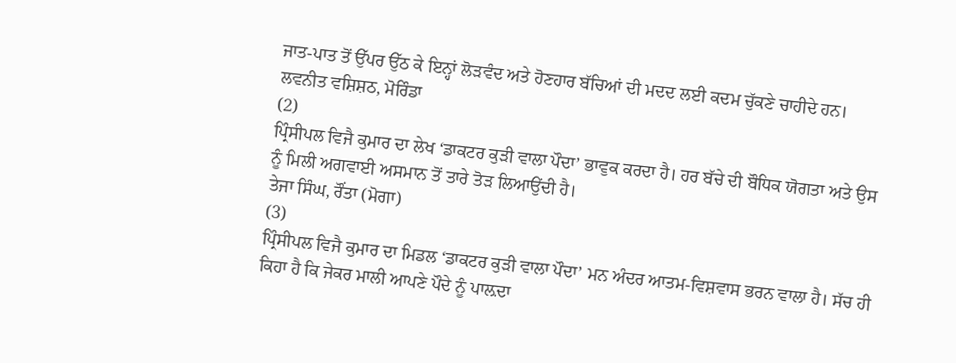ਜਾਤ-ਪਾਤ ਤੋਂ ਉੱਪਰ ਉੱਠ ਕੇ ਇਨ੍ਹਾਂ ਲੋੜਵੰਦ ਅਤੇ ਹੋਣਹਾਰ ਬੱਚਿਆਂ ਦੀ ਮਦਦ ਲਈ ਕਦਮ ਚੁੱਕਣੇ ਚਾਹੀਦੇ ਹਨ।
ਲਵਨੀਤ ਵਸ਼ਿਸ਼ਠ, ਮੋਰਿੰਡਾ
(2)
ਪ੍ਰਿੰਸੀਪਲ ਵਿਜੈ ਕੁਮਾਰ ਦਾ ਲੇਖ ‘ਡਾਕਟਰ ਕੁੜੀ ਵਾਲਾ ਪੌਦਾ’ ਭਾਵੁਕ ਕਰਦਾ ਹੈ। ਹਰ ਬੱਚੇ ਦੀ ਬੌਧਿਕ ਯੋਗਤਾ ਅਤੇ ਉਸ ਨੂੰ ਮਿਲੀ ਅਗਵਾਈ ਅਸਮਾਨ ਤੋਂ ਤਾਰੇ ਤੋੜ ਲਿਆਉਂਦੀ ਹੈ।
ਤੇਜਾ ਸਿੰਘ, ਰੌਂਤਾ (ਮੋਗਾ)
(3)
ਪ੍ਰਿੰਸੀਪਲ ਵਿਜੈ ਕੁਮਾਰ ਦਾ ਮਿਡਲ ‘ਡਾਕਟਰ ਕੁੜੀ ਵਾਲਾ ਪੌਦਾ’ ਮਨ ਅੰਦਰ ਆਤਮ-ਵਿਸ਼ਵਾਸ ਭਰਨ ਵਾਲਾ ਹੈ। ਸੱਚ ਹੀ ਕਿਹਾ ਹੈ ਕਿ ਜੇਕਰ ਮਾਲੀ ਆਪਣੇ ਪੌਦੇ ਨੂੰ ਪਾਲ਼ਦਾ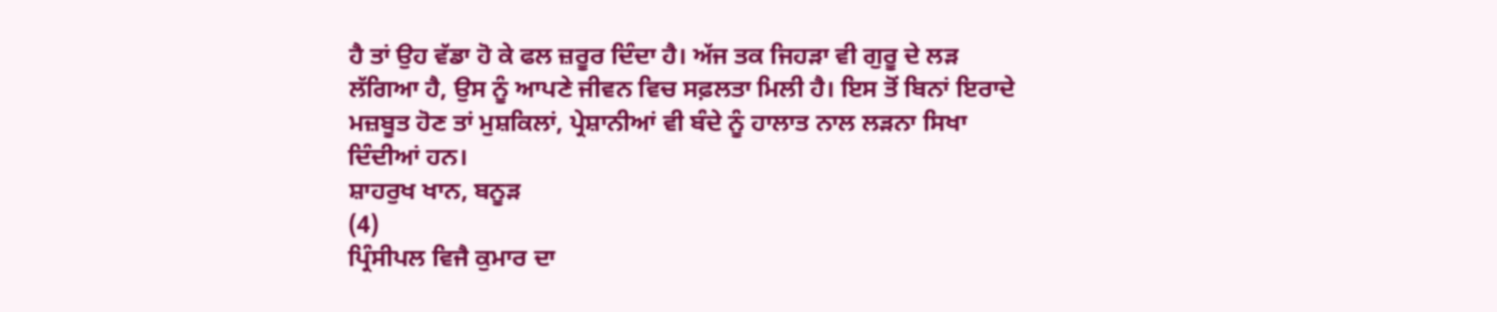ਹੈ ਤਾਂ ਉਹ ਵੱਡਾ ਹੋ ਕੇ ਫਲ ਜ਼ਰੂਰ ਦਿੰਦਾ ਹੈ। ਅੱਜ ਤਕ ਜਿਹੜਾ ਵੀ ਗੁਰੂ ਦੇ ਲੜ ਲੱਗਿਆ ਹੈ, ਉਸ ਨੂੰ ਆਪਣੇ ਜੀਵਨ ਵਿਚ ਸਫ਼ਲਤਾ ਮਿਲੀ ਹੈ। ਇਸ ਤੋਂ ਬਿਨਾਂ ਇਰਾਦੇ ਮਜ਼ਬੂਤ ਹੋਣ ਤਾਂ ਮੁਸ਼ਕਿਲਾਂ, ਪ੍ਰੇਸ਼ਾਨੀਆਂ ਵੀ ਬੰਦੇ ਨੂੰ ਹਾਲਾਤ ਨਾਲ ਲੜਨਾ ਸਿਖਾ ਦਿੰਦੀਆਂ ਹਨ।
ਸ਼ਾਹਰੁਖ ਖਾਨ, ਬਨੂੜ
(4)
ਪ੍ਰਿੰਸੀਪਲ ਵਿਜੈ ਕੁਮਾਰ ਦਾ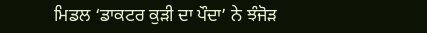ਮਿਡਲ ‘ਡਾਕਟਰ ਕੁੜੀ ਦਾ ਪੌਦਾ’ ਨੇ ਝੰਜੋੜ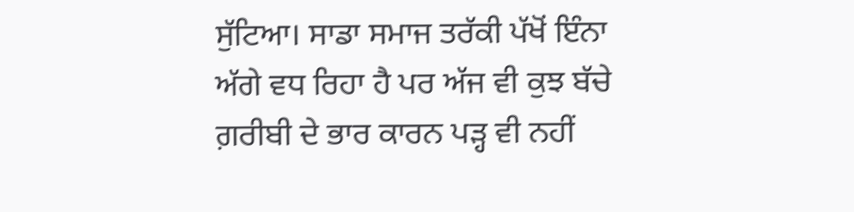ਸੁੱਟਿਆ। ਸਾਡਾ ਸਮਾਜ ਤਰੱਕੀ ਪੱਖੋਂ ਇੰਨਾ ਅੱਗੇ ਵਧ ਰਿਹਾ ਹੈ ਪਰ ਅੱਜ ਵੀ ਕੁਝ ਬੱਚੇ ਗ਼ਰੀਬੀ ਦੇ ਭਾਰ ਕਾਰਨ ਪੜ੍ਹ ਵੀ ਨਹੀਂ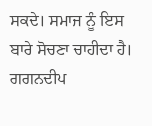ਸਕਦੇ। ਸਮਾਜ ਨੂੰ ਇਸ ਬਾਰੇ ਸੋਚਣਾ ਚਾਹੀਦਾ ਹੈ।
ਗਗਨਦੀਪ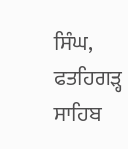ਸਿੰਘ, ਫਤਹਿਗੜ੍ਹ ਸਾਹਿਬ